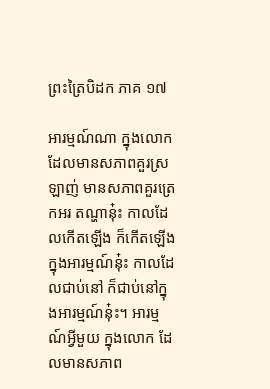ព្រះត្រៃបិដក ភាគ ១៧

អារម្មណ៍ណា ក្នុងលោកដែលមានសភាពគួរស្រឡាញ់ មានសភាពគួរត្រេកអរ តណ្ហានុ៎ះ កាលដែលកើតឡើង ក៏កើតឡើងក្នុងអារម្មណ៍នុ៎ះ កាលដែលជាប់នៅ ក៏ជាប់នៅក្នុងអារម្មណ៍នុ៎ះ។ អារម្មណ៍អ្វីមួយ ក្នុងលោក ដែលមានសភាព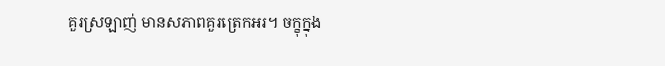គួរស្រឡាញ់ មានសភាពគួរត្រេកអរ។ ចក្ខុក្នុង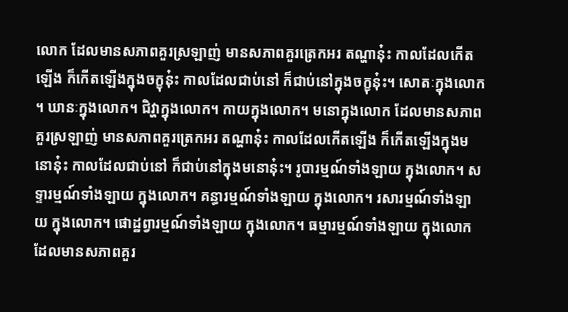លោក ដែលមានសភាពគួរស្រឡាញ់ មានសភាពគួរត្រេកអរ តណ្ហានុ៎ះ កាលដែលកើតឡើង ក៏កើតឡើងក្នុងចក្ខុនុ៎ះ កាលដែលជាប់នៅ ក៏ជាប់នៅក្នុងចក្ខុនុ៎ះ។ សោតៈក្នុងលោក។ ឃានៈក្នុងលោក។ ជិវ្ហាក្នុងលោក។ កាយក្នុងលោក។ មនោក្នុងលោក ដែលមានសភាពគួរស្រឡាញ់ មានសភាពគួរត្រេកអរ តណ្ហានុ៎ះ កាលដែលកើតឡើង ក៏កើតឡើងក្នុងមនោនុ៎ះ កាលដែលជាប់នៅ ក៏ជាប់នៅក្នុងមនោនុ៎ះ។ រូបារម្មណ៍ទាំងឡាយ ក្នុងលោក។ សទ្ទារម្មណ៍ទាំងឡាយ ក្នុងលោក។ គន្ធារម្មណ៍ទាំងឡាយ ក្នុងលោក។ រសារម្មណ៍ទាំងឡាយ ក្នុងលោក។ ផោដ្ឋព្វារម្មណ៍ទាំងឡាយ ក្នុងលោក។ ធម្មារម្មណ៍ទាំងឡាយ ក្នុងលោក ដែលមានសភាពគួរ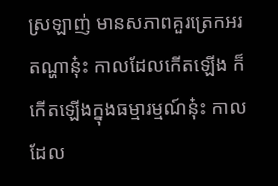ស្រឡាញ់ មានសភាពគួរត្រេកអរ តណ្ហានុ៎ះ កាលដែលកើតឡើង ក៏កើតឡើងក្នុងធម្មារម្មណ៍នុ៎ះ កាលដែល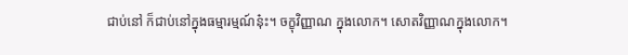ជាប់នៅ ក៏ជាប់នៅក្នុងធម្មារម្មណ៍នុ៎ះ។ ចក្ខុវិញ្ញាណ ក្នុងលោក។ សោតវិញ្ញាណក្នុងលោក។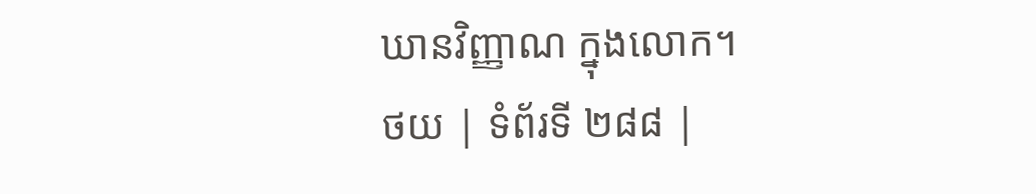ឃានវិញ្ញាណ ក្នុងលោក។
ថយ | ទំព័រទី ២៨៨ |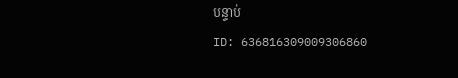បន្ទាប់
ID: 636816309009306860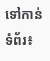ទៅកាន់ទំព័រ៖